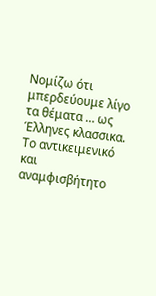Νομίζω ότι μπερδεύουμε λίγο τα θέματα … ως Έλληνες κλασσικα. Το αντικειμενικό και αναμφισβήτητο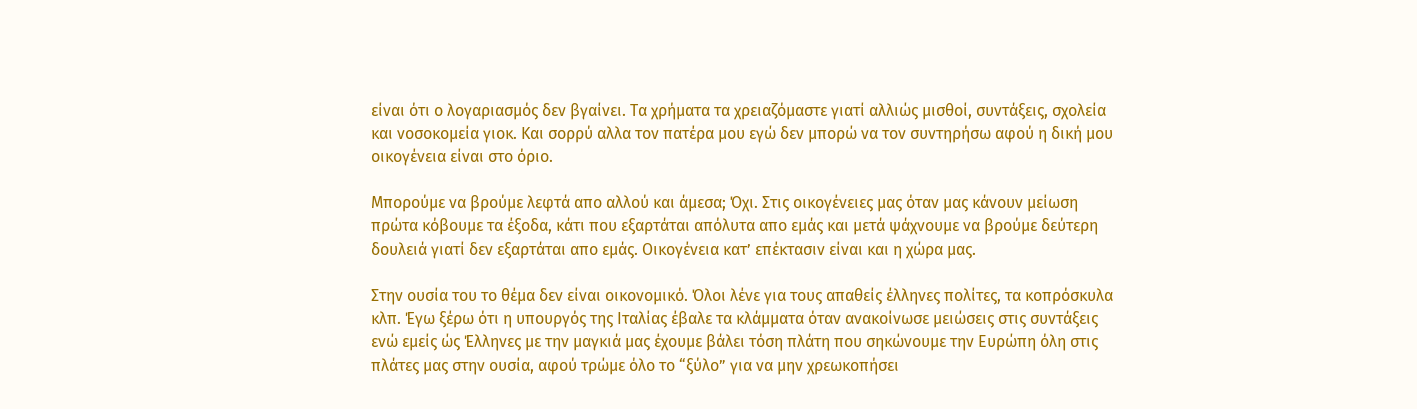είναι ότι ο λογαριασμός δεν βγαίνει. Τα χρήματα τα χρειαζόμαστε γιατί αλλιώς μισθοί, συντάξεις, σχολεία και νοσοκομεία γιοκ. Και σορρύ αλλα τον πατέρα μου εγώ δεν μπορώ να τον συντηρήσω αφού η δική μου οικογένεια είναι στο όριο.

Μπορούμε να βρούμε λεφτά απο αλλού και άμεσα; Όχι. Στις οικογένειες μας όταν μας κάνουν μείωση πρώτα κόβουμε τα έξοδα, κάτι που εξαρτάται απόλυτα απο εμάς και μετά ψάχνουμε να βρούμε δεύτερη δουλειά γιατί δεν εξαρτάται απο εμάς. Οικογένεια κατ’ επέκτασιν είναι και η χώρα μας.

Στην ουσία του το θέμα δεν είναι οικονομικό. Όλοι λένε για τους απαθείς έλληνες πολίτες, τα κοπρόσκυλα κλπ. Έγω ξέρω ότι η υπουργός της Ιταλίας έβαλε τα κλάμματα όταν ανακοίνωσε μειώσεις στις συντάξεις ενώ εμείς ώς Έλληνες με την μαγκιά μας έχουμε βάλει τόση πλάτη που σηκώνουμε την Ευρώπη όλη στις πλάτες μας στην ουσία, αφού τρώμε όλο το “ξύλο” για να μην χρεωκοπήσει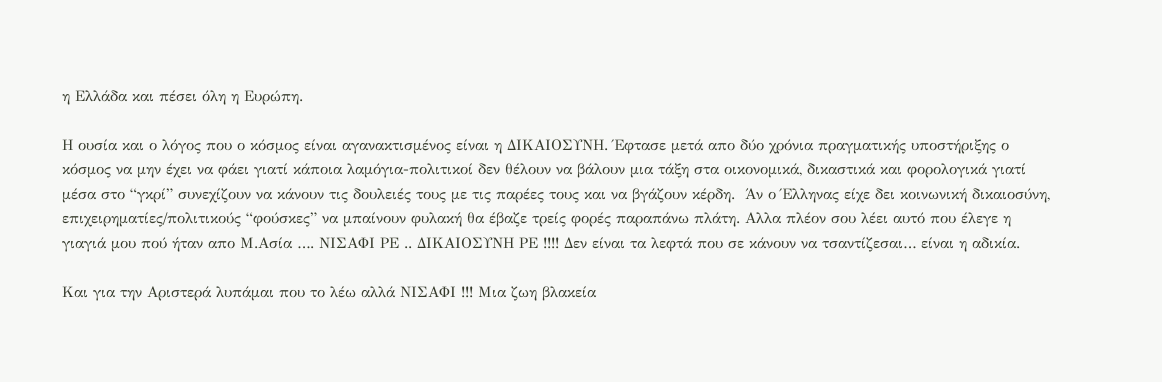η Ελλάδα και πέσει όλη η Ευρώπη.

Η ουσία και ο λόγος που ο κόσμος είναι αγανακτισμένος είναι η ΔΙΚΑΙΟΣΥΝΗ. Έφτασε μετά απο δύο χρόνια πραγματικής υποστήριξης ο κόσμος να μην έχει να φάει γιατί κάποια λαμόγια-πολιτικοί δεν θέλουν να βάλουν μια τάξη στα οικονομικά, δικαστικά και φορολογικά γιατί μέσα στο “γκρί” συνεχίζουν να κάνουν τις δουλειές τους με τις παρέες τους και να βγάζουν κέρδη.  Άν ο Έλληνας είχε δει κοινωνική δικαιοσύνη, επιχειρηματίες/πολιτικούς “φούσκες” να μπαίνουν φυλακή θα έβαζε τρείς φορές παραπάνω πλάτη. Αλλα πλέον σου λέει αυτό που έλεγε η γιαγιά μου πού ήταν απο Μ.Ασία …. ΝΙΣΑΦΙ ΡΕ .. ΔΙΚΑΙΟΣΥΝΗ ΡΕ !!!! Δεν είναι τα λεφτά που σε κάνουν να τσαντίζεσαι… είναι η αδικία.

Και για την Αριστερά λυπάμαι που το λέω αλλά ΝΙΣΑΦΙ !!! Μια ζωη βλακεία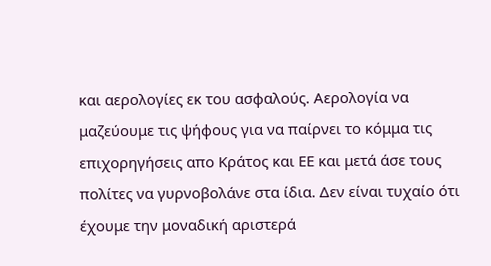και αερολογίες εκ του ασφαλούς. Αερολογία να μαζεύουμε τις ψήφους για να παίρνει το κόμμα τις επιχορηγήσεις απο Κράτος και ΕΕ και μετά άσε τους πολίτες να γυρνοβολάνε στα ίδια. Δεν είναι τυχαίο ότι έχουμε την μοναδική αριστερά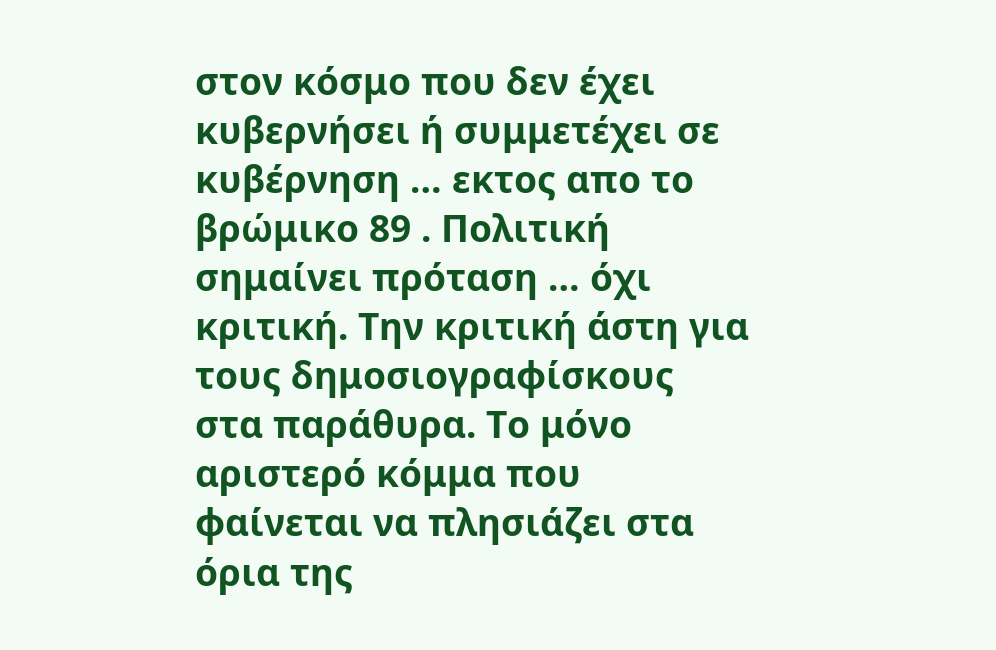στον κόσμο που δεν έχει κυβερνήσει ή συμμετέχει σε κυβέρνηση … εκτος απο το βρώμικο 89 . Πολιτική σημαίνει πρόταση … όχι κριτική. Την κριτική άστη για τους δημοσιογραφίσκους στα παράθυρα. Το μόνο αριστερό κόμμα που φαίνεται να πλησιάζει στα όρια της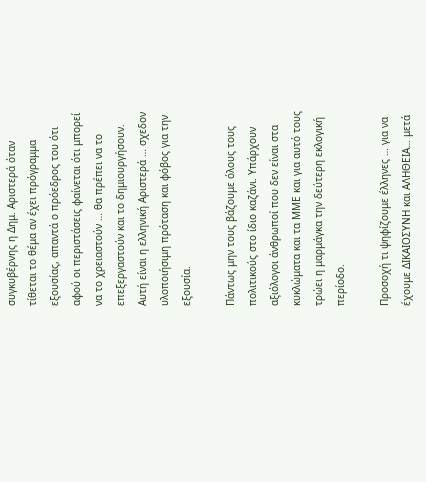συγκυβέρνης η Δημ. Αριστερά όταν τίθεται το θέμα αν έχει πρόγραμμα εξουσίας, απαντά ο πρόεδρος του ότι αφού οι περιστάσεις φαίνεται ότι μπορεί να το χρειαστούν … θα πρέπει να το επεξεργαστούν και το δημιουργήσουν. Αυτή είναι η ελληνική Αριστερά … σχεδον υλοποιήσιμη πρόταση και φόβος για την εξουσία.

Πάντως μην τους βάζουμε όλους τους πολιτικούς στο ίδιο καζάνι. Υπάρχουν αξιόλογοι άνθρωποί που δεν είναι στα κυκλώματα και τα ΜΜΕ και για αυτό τους τρώει η μαρμάγκα την δεύτερη εκλογική περίοδο.

Προσοχή τι ψηφίζουμε έλληνες … για να έχουμε ΔΙΚΑΙΟΣΥΝΗ και ΑΛΗΘΕΙΑ… μετά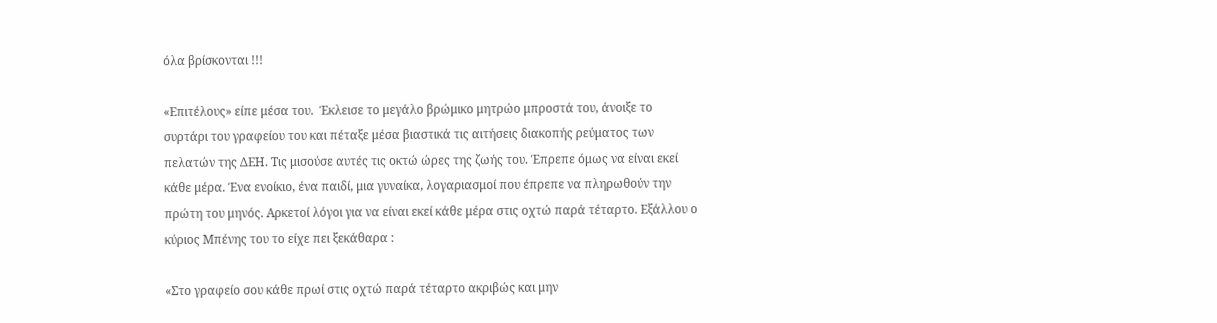όλα βρίσκονται !!!

«Επιτέλους» είπε μέσα του.  Έκλεισε το μεγάλο βρώμικο μητρώο μπροστά του, άνοιξε το συρτάρι του γραφείου του και πέταξε μέσα βιαστικά τις αιτήσεις διακοπής ρεύματος των πελατών της ΔΕΗ. Τις μισούσε αυτές τις οκτώ ώρες της ζωής του. Έπρεπε όμως να είναι εκεί κάθε μέρα. Ένα ενοίκιο, ένα παιδί, μια γυναίκα, λογαριασμοί που έπρεπε να πληρωθούν την πρώτη του μηνός. Αρκετοί λόγοι για να είναι εκεί κάθε μέρα στις οχτώ παρά τέταρτο. Εξάλλου ο κύριος Μπένης του το είχε πει ξεκάθαρα :

«Στο γραφείο σου κάθε πρωί στις οχτώ παρά τέταρτο ακριβώς και μην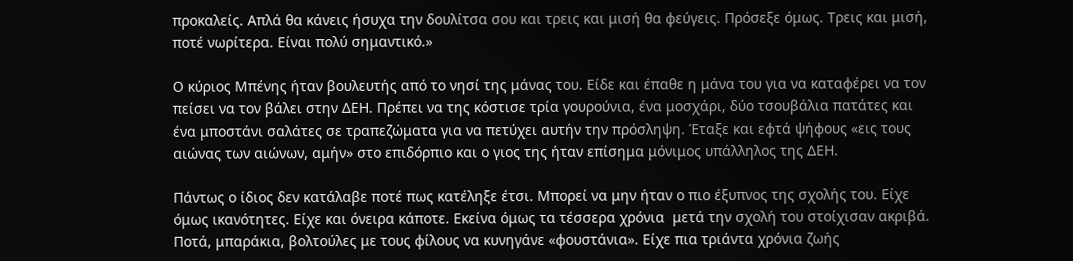προκαλείς. Απλά θα κάνεις ήσυχα την δουλίτσα σου και τρεις και μισή θα φεύγεις. Πρόσεξε όμως. Τρεις και μισή, ποτέ νωρίτερα. Είναι πολύ σημαντικό.»

Ο κύριος Μπένης ήταν βουλευτής από το νησί της μάνας του. Είδε και έπαθε η μάνα του για να καταφέρει να τον πείσει να τον βάλει στην ΔΕΗ. Πρέπει να της κόστισε τρία γουρούνια, ένα μοσχάρι, δύο τσουβάλια πατάτες και ένα μποστάνι σαλάτες σε τραπεζώματα για να πετύχει αυτήν την πρόσληψη. Έταξε και εφτά ψήφους «εις τους αιώνας των αιώνων, αμήν» στο επιδόρπιο και ο γιος της ήταν επίσημα μόνιμος υπάλληλος της ΔΕΗ.

Πάντως ο ίδιος δεν κατάλαβε ποτέ πως κατέληξε έτσι. Μπορεί να μην ήταν ο πιο έξυπνος της σχολής του. Είχε όμως ικανότητες. Είχε και όνειρα κάποτε. Εκείνα όμως τα τέσσερα χρόνια  μετά την σχολή του στοίχισαν ακριβά. Ποτά, μπαράκια, βολτούλες με τους φίλους να κυνηγάνε «φουστάνια». Είχε πια τριάντα χρόνια ζωής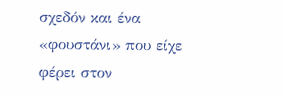σχεδόν και ένα «φουστάνι» που είχε φέρει στον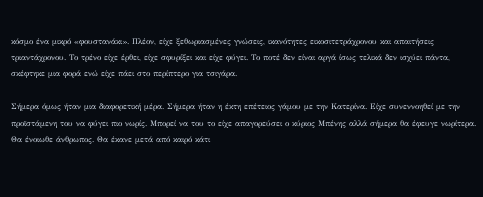κόσμο ένα μικρό «φουστανάκι». Πλέον, είχε ξεθωριασμένες γνώσεις, ικανότητες εικοσιτετράχρονου και απαιτήσεις τριαντάχρονου. Το τρένο είχε έρθει, είχε σφυρίξει και είχε φύγει. Το ποτέ δεν είναι αργά ίσως τελικά δεν ισχύει πάντα, σκέφτηκε μια φορά ενώ είχε πάει στο περίπτερο για τσιγάρα.

Σήμερα όμως ήταν μια διαφορετική μέρα. Σήμερα ήταν η έκτη επέτειος γάμου με την Κατερίνα. Είχε συνεννοηθεί με την προϊστάμενη του να φύγει πιο νωρίς. Μπορεί να του το είχε απαγορεύσει ο κύριος Μπένης αλλά σήμερα θα έφευγε νωρίτερα. Θα ένοιωθε άνθρωπος. Θα έκανε μετά από καιρό κάτι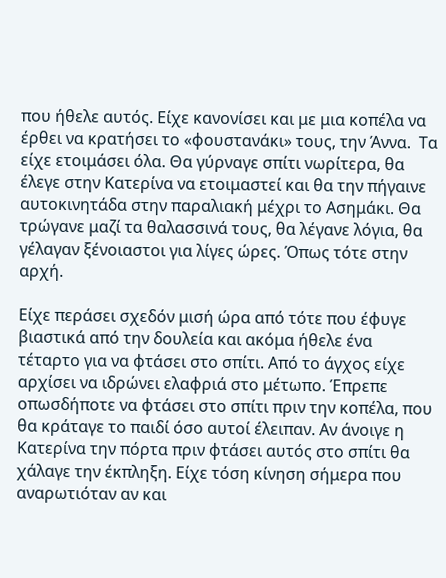που ήθελε αυτός. Είχε κανονίσει και με μια κοπέλα να έρθει να κρατήσει το «φουστανάκι» τους, την Άννα.  Τα είχε ετοιμάσει όλα. Θα γύρναγε σπίτι νωρίτερα, θα έλεγε στην Κατερίνα να ετοιμαστεί και θα την πήγαινε αυτοκινητάδα στην παραλιακή μέχρι το Ασημάκι. Θα τρώγανε μαζί τα θαλασσινά τους, θα λέγανε λόγια, θα γέλαγαν ξένοιαστοι για λίγες ώρες. Όπως τότε στην αρχή.

Είχε περάσει σχεδόν μισή ώρα από τότε που έφυγε βιαστικά από την δουλεία και ακόμα ήθελε ένα τέταρτο για να φτάσει στο σπίτι. Από το άγχος είχε αρχίσει να ιδρώνει ελαφριά στο μέτωπο. Έπρεπε οπωσδήποτε να φτάσει στο σπίτι πριν την κοπέλα, που θα κράταγε το παιδί όσο αυτοί έλειπαν. Αν άνοιγε η Κατερίνα την πόρτα πριν φτάσει αυτός στο σπίτι θα χάλαγε την έκπληξη. Είχε τόση κίνηση σήμερα που αναρωτιόταν αν και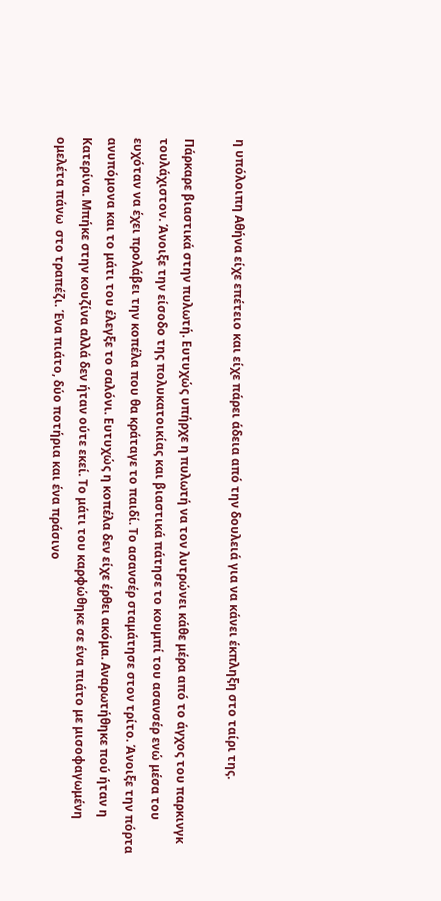η υπόλοιπη Αθήνα είχε επέτειο και είχε πάρει άδεια από την δουλειά για να κάνει έκπληξη στο ταίρι της.

Πάρκαρε βιαστικά στην πυλωτή. Ευτυχώς υπήρχε η πυλωτή να τον λυτρώνει κάθε μέρα από το άγχος του παρκινγκ τουλάχιστον. Άνοιξε την είσοδο της πολυκατοικίας και βιαστικά πάτησε το κουμπί του ασανσέρ ενώ μέσα του ευχόταν να έχει προλάβει την κοπέλα που θα κράταγε το παιδί. Το ασανσέρ σταμάτησε στον τρίτο. Άνοιξε την πόρτα ανυπόμονα και το μάτι του έλεγξε το σαλόνι. Ευτυχώς η κοπέλα δεν είχε έρθει ακόμα. Αναρωτήθηκε πού ήταν η Κατερίνα. Μπήκε στην κουζίνα αλλά δεν ήταν ούτε εκεί. Το μάτι του καρφώθηκε σε ένα πιάτο με μισοφαγωμένη ομελέτα πάνω  στο τραπέζι. Ένα πιάτο, δύο ποτήρια και ένα πράσινο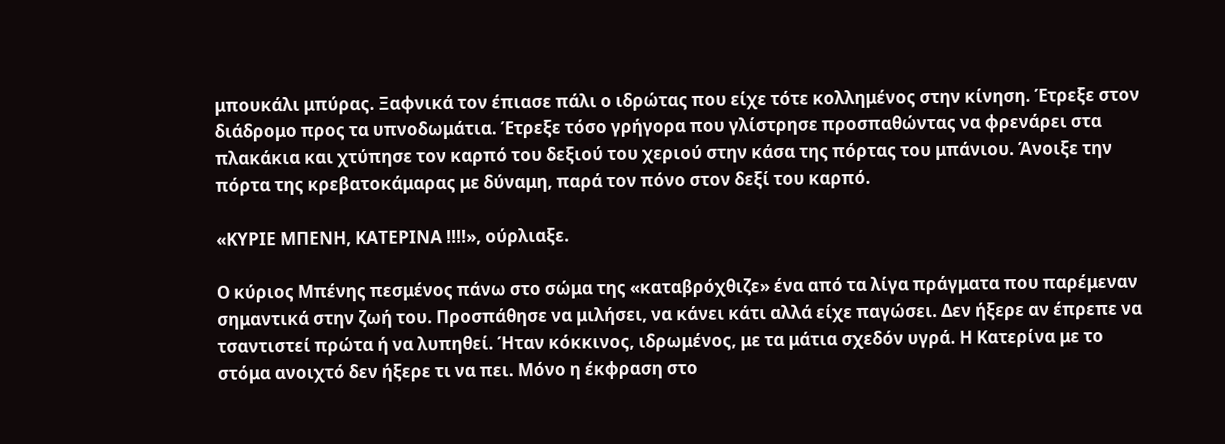μπουκάλι μπύρας. Ξαφνικά τον έπιασε πάλι ο ιδρώτας που είχε τότε κολλημένος στην κίνηση. Έτρεξε στον διάδρομο προς τα υπνοδωμάτια. Έτρεξε τόσο γρήγορα που γλίστρησε προσπαθώντας να φρενάρει στα πλακάκια και χτύπησε τον καρπό του δεξιού του χεριού στην κάσα της πόρτας του μπάνιου. Άνοιξε την πόρτα της κρεβατοκάμαρας με δύναμη, παρά τον πόνο στον δεξί του καρπό.

«ΚΥΡΙΕ ΜΠΕΝΗ, ΚΑΤΕΡΙΝΑ !!!!», ούρλιαξε.

Ο κύριος Μπένης πεσμένος πάνω στο σώμα της «καταβρόχθιζε» ένα από τα λίγα πράγματα που παρέμεναν σημαντικά στην ζωή του. Προσπάθησε να μιλήσει, να κάνει κάτι αλλά είχε παγώσει. Δεν ήξερε αν έπρεπε να τσαντιστεί πρώτα ή να λυπηθεί. Ήταν κόκκινος, ιδρωμένος, με τα μάτια σχεδόν υγρά. Η Κατερίνα με το στόμα ανοιχτό δεν ήξερε τι να πει. Μόνο η έκφραση στο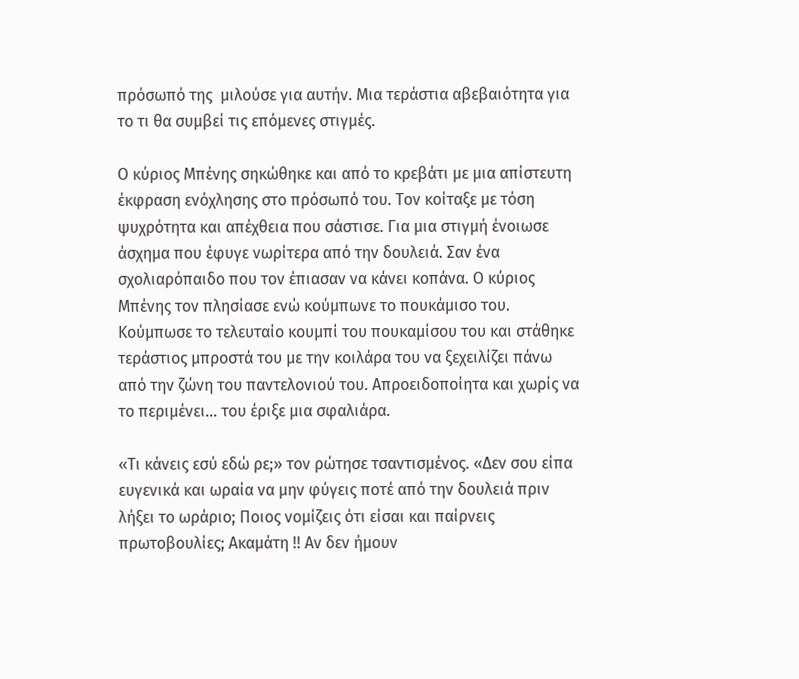πρόσωπό της  μιλούσε για αυτήν. Μια τεράστια αβεβαιότητα για το τι θα συμβεί τις επόμενες στιγμές.

Ο κύριος Μπένης σηκώθηκε και από το κρεβάτι με μια απίστευτη έκφραση ενόχλησης στο πρόσωπό του. Τον κοίταξε με τόση ψυχρότητα και απέχθεια που σάστισε. Για μια στιγμή ένοιωσε άσχημα που έφυγε νωρίτερα από την δουλειά. Σαν ένα σχολιαρόπαιδο που τον έπιασαν να κάνει κοπάνα. Ο κύριος Μπένης τον πλησίασε ενώ κούμπωνε το πουκάμισο του. Κούμπωσε το τελευταίο κουμπί του πουκαμίσου του και στάθηκε τεράστιος μπροστά του με την κοιλάρα του να ξεχειλίζει πάνω από την ζώνη του παντελονιού του. Απροειδοποίητα και χωρίς να το περιμένει… του έριξε μια σφαλιάρα.

«Τι κάνεις εσύ εδώ ρε;» τον ρώτησε τσαντισμένος. «Δεν σου είπα ευγενικά και ωραία να μην φύγεις ποτέ από την δουλειά πριν λήξει το ωράριο; Ποιος νομίζεις ότι είσαι και παίρνεις πρωτοβουλίες; Ακαμάτη !! Αν δεν ήμουν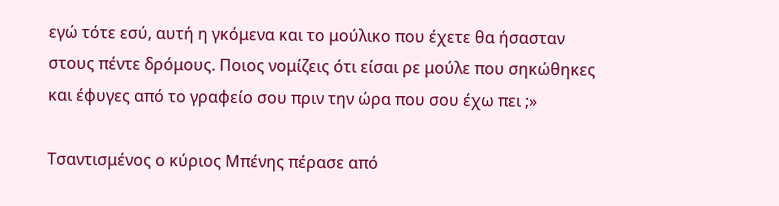εγώ τότε εσύ, αυτή η γκόμενα και το μούλικο που έχετε θα ήσασταν στους πέντε δρόμους. Ποιος νομίζεις ότι είσαι ρε μούλε που σηκώθηκες και έφυγες από το γραφείο σου πριν την ώρα που σου έχω πει ;»

Τσαντισμένος ο κύριος Μπένης πέρασε από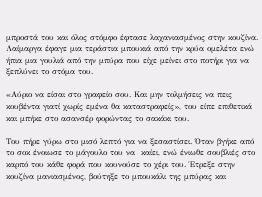μπροστά του και όλος στόμφο έφτασε λαχανιασμένος στην κουζίνα. Λαίμαργα έφαγε μια τεράστια μπουκιά από την κρύα ομελέτα ενώ ήπια μια γουλιά από την μπύρα που είχε μείνει στο ποτήρι για να ξεπλύνει το στόμα του.

«Αύριο να είσαι στο γραφείο σου. Και μην τολμήσεις να πεις κουβέντα γιατί χωρίς εμένα θα καταστραφείς», του είπε επιθετικά και μπήκε στο ασανσέρ φορώντας το σακάκι του.

Του πήρε γύρω στο μισό λεπτό για να ξεσαστίσει. Όταν βγήκε από το σοκ ένοιωσε το μάγουλο του να  καίει, ενώ ένιωθε σουβλιές στο καρπό του κάθε φορά που κουνούσε το χέρι του. Έτρεξε στην κουζίνα μανιασμένος, βούτηξε το μπουκάλι της μπύρας και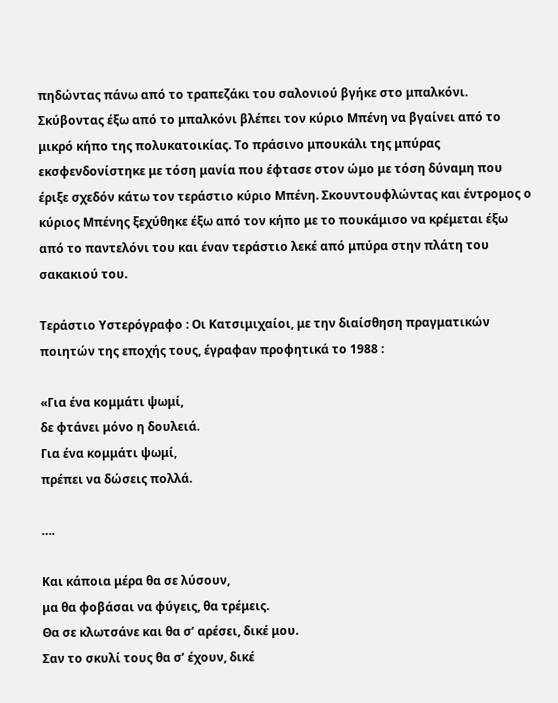πηδώντας πάνω από το τραπεζάκι του σαλονιού βγήκε στο μπαλκόνι. Σκύβοντας έξω από το μπαλκόνι βλέπει τον κύριο Μπένη να βγαίνει από το μικρό κήπο της πολυκατοικίας. Το πράσινο μπουκάλι της μπύρας εκσφενδονίστηκε με τόση μανία που έφτασε στον ώμο με τόση δύναμη που έριξε σχεδόν κάτω τον τεράστιο κύριο Μπένη. Σκουντουφλώντας και έντρομος ο κύριος Μπένης ξεχύθηκε έξω από τον κήπο με το πουκάμισο να κρέμεται έξω από το παντελόνι του και έναν τεράστιο λεκέ από μπύρα στην πλάτη του σακακιού του.

Τεράστιο Υστερόγραφο : Οι Κατσιμιχαίοι, με την διαίσθηση πραγματικών ποιητών της εποχής τους, έγραφαν προφητικά το 1988 :

«Για ένα κομμάτι ψωμί,
δε φτάνει μόνο η δουλειά.
Για ένα κομμάτι ψωμί,
πρέπει να δώσεις πολλά.

….

Και κάποια μέρα θα σε λύσουν,
μα θα φοβάσαι να φύγεις, θα τρέμεις.
Θα σε κλωτσάνε και θα σ’ αρέσει, δικέ μου.
Σαν το σκυλί τους θα σ’ έχουν, δικέ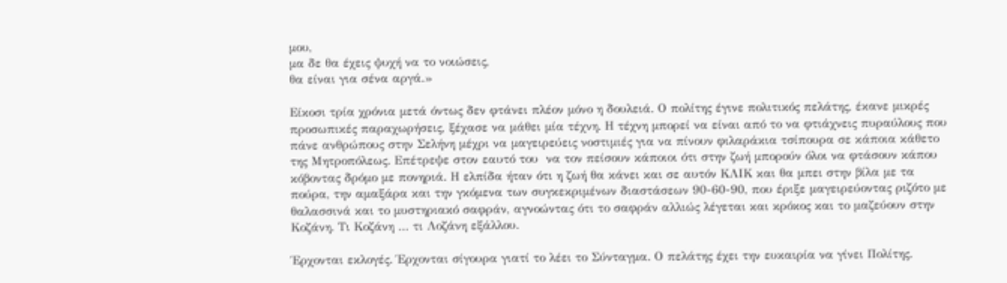μου,
μα δε θα έχεις ψυχή να το νοιώσεις,
θα είναι για σένα αργά.»

Είκοσι τρία χρόνια μετά όντως δεν φτάνει πλέον μόνο η δουλειά. Ο πολίτης έγινε πολιτικός πελάτης, έκανε μικρές προσωπικές παραχωρήσεις, ξέχασε να μάθει μία τέχνη. Η τέχνη μπορεί να είναι από το να φτιάχνεις πυραύλους που πάνε ανθρώπους στην Σελήνη μέχρι να μαγειρεύεις νοστιμιές για να πίνουν φιλαράκια τσίπουρα σε κάποια κάθετο της Μητροπόλεως. Επέτρεψε στον εαυτό του  να τον πείσουν κάποιοι ότι στην ζωή μπορούν όλοι να φτάσουν κάπου κόβοντας δρόμο με πονηριά. Η ελπίδα ήταν ότι η ζωή θα κάνει και σε αυτόν ΚΛΙΚ και θα μπει στην βίλα με τα πούρα, την αμαξάρα και την γκόμενα των συγκεκριμένων διαστάσεων 90-60-90, που έριξε μαγειρεύοντας ριζότο με θαλασσινά και το μυστηριακό σαφράν, αγνοώντας ότι το σαφράν αλλιώς λέγεται και κρόκος και το μαζεύουν στην Κοζάνη. Τι Κοζάνη … τι Λοζάνη εξάλλου.

Έρχονται εκλογές. Έρχονται σίγουρα γιατί το λέει το Σύνταγμα. Ο πελάτης έχει την ευκαιρία να γίνει Πολίτης.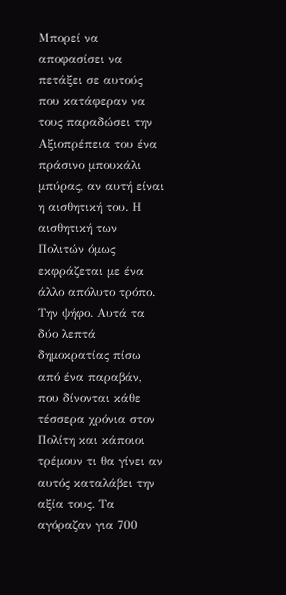Μπορεί να αποφασίσει να πετάξει σε αυτούς που κατάφεραν να τους παραδώσει την Αξιοπρέπεια του ένα πράσινο μπουκάλι μπύρας, αν αυτή είναι η αισθητική του. Η αισθητική των Πολιτών όμως εκφράζεται με ένα άλλο απόλυτο τρόπο. Την ψήφο. Αυτά τα δύο λεπτά δημοκρατίας πίσω από ένα παραβάν, που δίνονται κάθε τέσσερα χρόνια στον Πολίτη και κάποιοι τρέμουν τι θα γίνει αν αυτός καταλάβει την αξία τους. Τα αγόραζαν για 700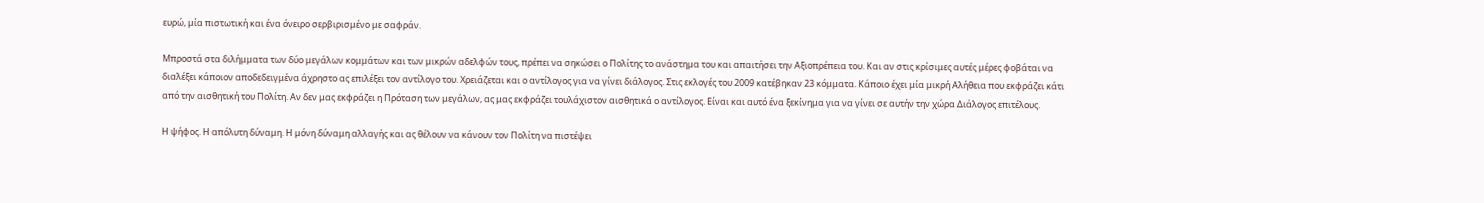ευρώ, μία πιστωτική και ένα όνειρο σερβιρισμένο με σαφράν.

Μπροστά στα διλήμματα των δύο μεγάλων κομμάτων και των μικρών αδελφών τους, πρέπει να σηκώσει ο Πολίτης το ανάστημα του και απαιτήσει την Αξιοπρέπεια του. Και αν στις κρίσιμες αυτές μέρες φοβάται να διαλέξει κάποιον αποδεδειγμένα άχρηστο ας επιλέξει τον αντίλογο του. Χρειάζεται και ο αντίλογος για να γίνει διάλογος. Στις εκλογές του 2009 κατέβηκαν 23 κόμματα. Κάποιο έχει μία μικρή Αλήθεια που εκφράζει κάτι από την αισθητική του Πολίτη. Αν δεν μας εκφράζει η Πρόταση των μεγάλων, ας μας εκφράζει τουλάχιστον αισθητικά ο αντίλογος. Είναι και αυτό ένα ξεκίνημα για να γίνει σε αυτήν την χώρα Διάλογος επιτέλους.

Η ψήφος. Η απόλυτη δύναμη. Η μόνη δύναμη αλλαγής και ας θέλουν να κάνουν τον Πολίτη να πιστέψει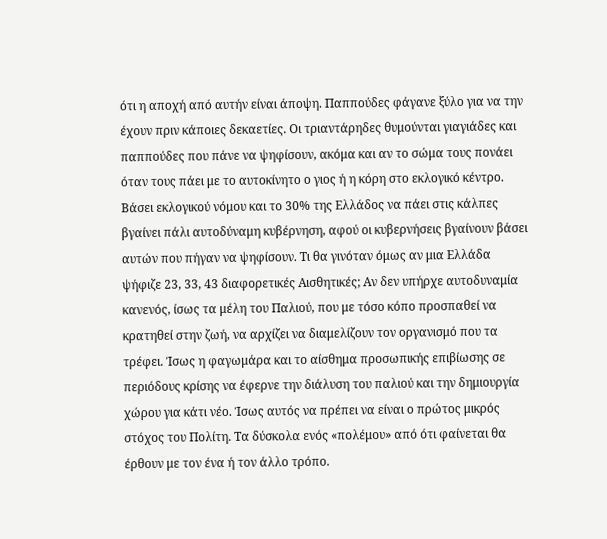ότι η αποχή από αυτήν είναι άποψη. Παππούδες φάγανε ξύλο για να την έχουν πριν κάποιες δεκαετίες. Οι τριαντάρηδες θυμούνται γιαγιάδες και παππούδες που πάνε να ψηφίσουν, ακόμα και αν το σώμα τους πονάει όταν τους πάει με το αυτοκίνητο ο γιος ή η κόρη στο εκλογικό κέντρο. Βάσει εκλογικού νόμου και το 30% της Ελλάδος να πάει στις κάλπες βγαίνει πάλι αυτοδύναμη κυβέρνηση, αφού οι κυβερνήσεις βγαίνουν βάσει αυτών που πήγαν να ψηφίσουν. Τι θα γινόταν όμως αν μια Ελλάδα ψήφιζε 23, 33, 43 διαφορετικές Αισθητικές; Αν δεν υπήρχε αυτοδυναμία κανενός, ίσως τα μέλη του Παλιού, που με τόσο κόπο προσπαθεί να κρατηθεί στην ζωή, να αρχίζει να διαμελίζουν τον οργανισμό που τα τρέφει. Ίσως η φαγωμάρα και το αίσθημα προσωπικής επιβίωσης σε περιόδους κρίσης να έφερνε την διάλυση του παλιού και την δημιουργία χώρου για κάτι νέο. Ίσως αυτός να πρέπει να είναι ο πρώτος μικρός στόχος του Πολίτη. Τα δύσκολα ενός «πολέμου» από ότι φαίνεται θα έρθουν με τον ένα ή τον άλλο τρόπο.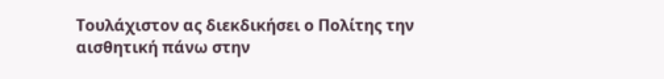Τουλάχιστον ας διεκδικήσει ο Πολίτης την αισθητική πάνω στην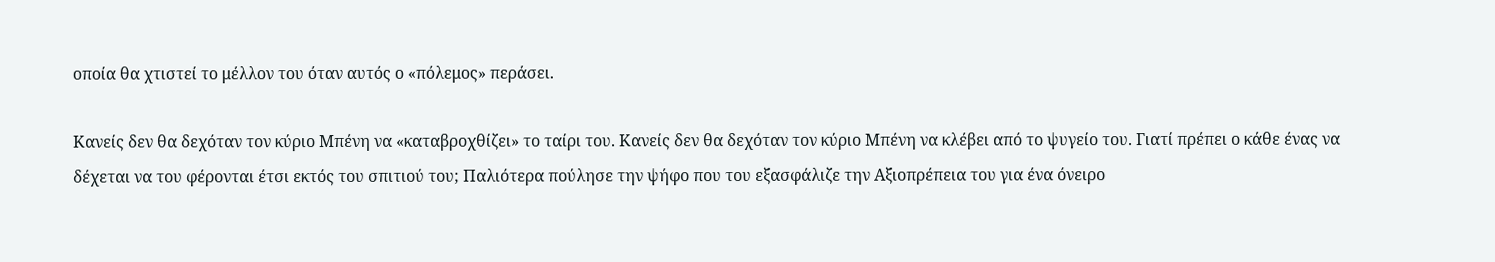οποία θα χτιστεί το μέλλον του όταν αυτός ο «πόλεμος» περάσει.

Κανείς δεν θα δεχόταν τον κύριο Μπένη να «καταβροχθίζει» το ταίρι του. Κανείς δεν θα δεχόταν τον κύριο Μπένη να κλέβει από το ψυγείο του. Γιατί πρέπει ο κάθε ένας να δέχεται να του φέρονται έτσι εκτός του σπιτιού του; Παλιότερα πούλησε την ψήφο που του εξασφάλιζε την Αξιοπρέπεια του για ένα όνειρο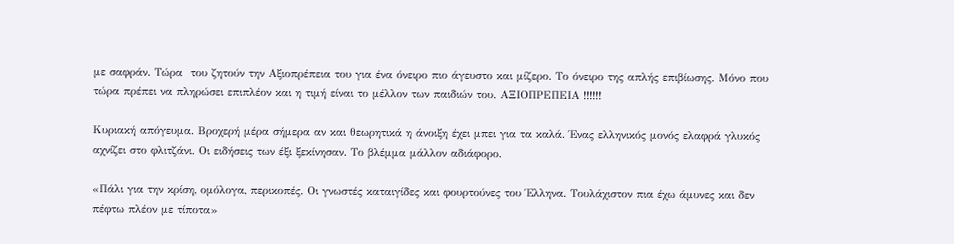με σαφράν. Τώρα  του ζητούν την Αξιοπρέπεια του για ένα όνειρο πιο άγευστο και μίζερο. Το όνειρο της απλής επιβίωσης. Μόνο που τώρα πρέπει να πληρώσει επιπλέον και η τιμή είναι το μέλλον των παιδιών του. ΑΞΙΟΠΡΕΠΕΙΑ !!!!!!

Κυριακή απόγευμα. Βροχερή μέρα σήμερα αν και θεωρητικά η άνοιξη έχει μπει για τα καλά. Ένας ελληνικός μονός ελαφρά γλυκός αχνίζει στο φλιτζάνι. Οι ειδήσεις των έξι ξεκίνησαν. Το βλέμμα μάλλον αδιάφορο.

«Πάλι για την κρίση, ομόλογα, περικοπές. Οι γνωστές καταιγίδες και φουρτούνες του Έλληνα. Τουλάχιστον πια έχω άμυνες και δεν πέφτω πλέον με τίποτα»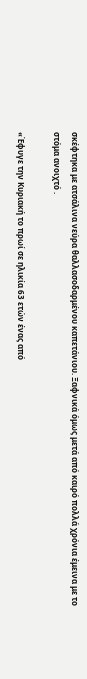σκέφτηκα με ατσάλινα νεύρα θαλλασοδαρμένου καπετάνιου. Ξαφνικά όμως μετά από καιρό πολλά χρόνια έμεινα με το στόμα ανοιχτό .

«Έφυγε την Κυριακή το πρωί σε ηλικία 63 ετών ένας από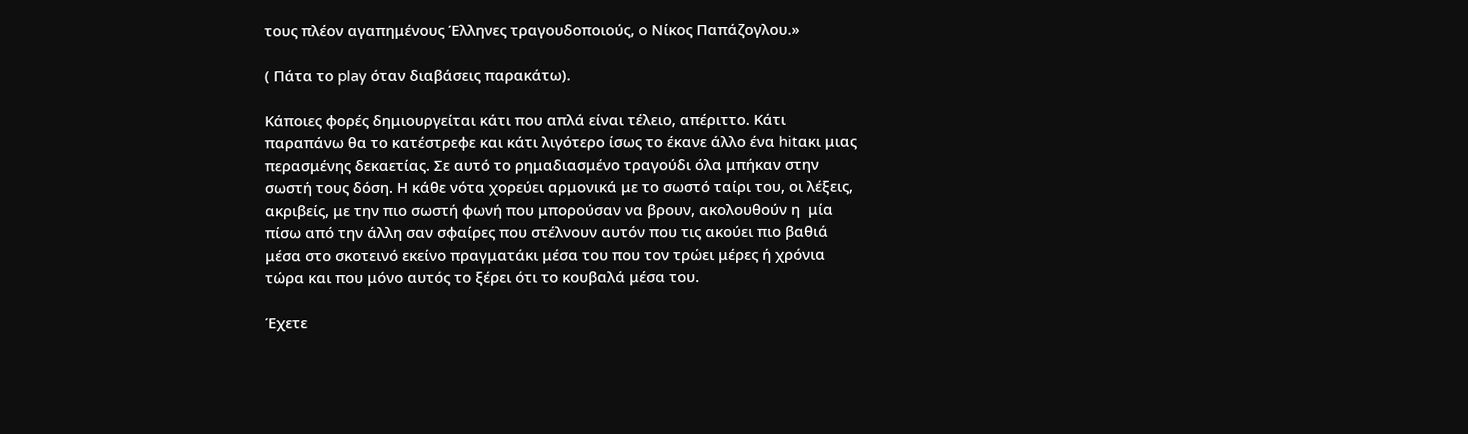τους πλέον αγαπημένους Έλληνες τραγουδοποιούς, o Νίκος Παπάζογλου.»

( Πάτα το play όταν διαβάσεις παρακάτω).

Κάποιες φορές δημιουργείται κάτι που απλά είναι τέλειο, απέριττο. Κάτι παραπάνω θα το κατέστρεφε και κάτι λιγότερο ίσως το έκανε άλλο ένα hitακι μιας περασμένης δεκαετίας. Σε αυτό το ρημαδιασμένο τραγούδι όλα μπήκαν στην σωστή τους δόση. Η κάθε νότα χορεύει αρμονικά με το σωστό ταίρι του, οι λέξεις, ακριβείς, με την πιο σωστή φωνή που μπορούσαν να βρουν, ακολουθούν η  μία πίσω από την άλλη σαν σφαίρες που στέλνουν αυτόν που τις ακούει πιο βαθιά μέσα στο σκοτεινό εκείνο πραγματάκι μέσα του που τον τρώει μέρες ή χρόνια τώρα και που μόνο αυτός το ξέρει ότι το κουβαλά μέσα του.

Έχετε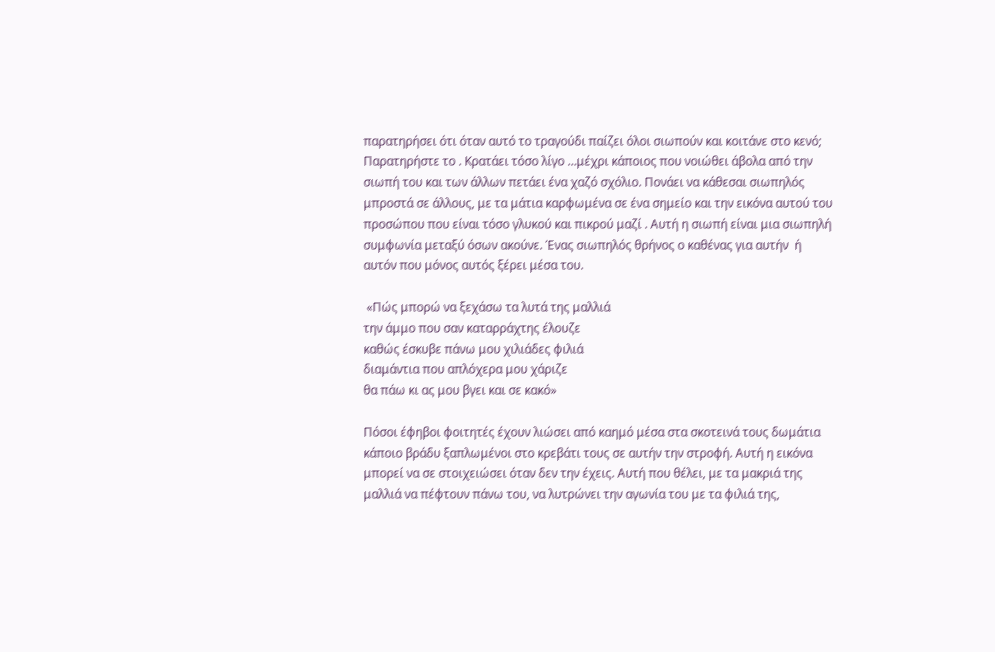παρατηρήσει ότι όταν αυτό το τραγούδι παίζει όλοι σιωπούν και κοιτάνε στο κενό; Παρατηρήστε το . Κρατάει τόσο λίγο …μέχρι κάποιος που νοιώθει άβολα από την σιωπή του και των άλλων πετάει ένα χαζό σχόλιο. Πονάει να κάθεσαι σιωπηλός μπροστά σε άλλους, με τα μάτια καρφωμένα σε ένα σημείο και την εικόνα αυτού του προσώπου που είναι τόσο γλυκού και πικρού μαζί . Αυτή η σιωπή είναι μια σιωπηλή συμφωνία μεταξύ όσων ακούνε. Ένας σιωπηλός θρήνος ο καθένας για αυτήν  ή αυτόν που μόνος αυτός ξέρει μέσα του.

 «Πώς μπορώ να ξεχάσω τα λυτά της μαλλιά
την άμμο που σαν καταρράχτης έλουζε
καθώς έσκυβε πάνω μου χιλιάδες φιλιά
διαμάντια που απλόχερα μου χάριζε
θα πάω κι ας μου βγει και σε κακό»

Πόσοι έφηβοι φοιτητές έχουν λιώσει από καημό μέσα στα σκοτεινά τους δωμάτια κάποιο βράδυ ξαπλωμένοι στο κρεβάτι τους σε αυτήν την στροφή. Αυτή η εικόνα μπορεί να σε στοιχειώσει όταν δεν την έχεις. Αυτή που θέλει, με τα μακριά της μαλλιά να πέφτουν πάνω του, να λυτρώνει την αγωνία του με τα φιλιά της,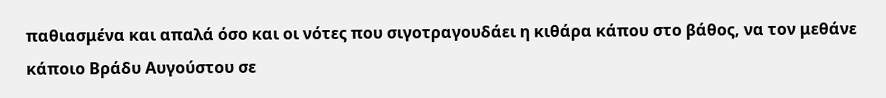παθιασμένα και απαλά όσο και οι νότες που σιγοτραγουδάει η κιθάρα κάπου στο βάθος, να τον μεθάνε κάποιο Βράδυ Αυγούστου σε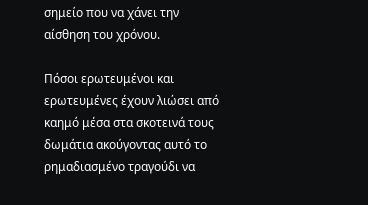σημείο που να χάνει την αίσθηση του χρόνου.

Πόσοι ερωτευμένοι και ερωτευμένες έχουν λιώσει από καημό μέσα στα σκοτεινά τους δωμάτια ακούγοντας αυτό το ρημαδιασμένο τραγούδι να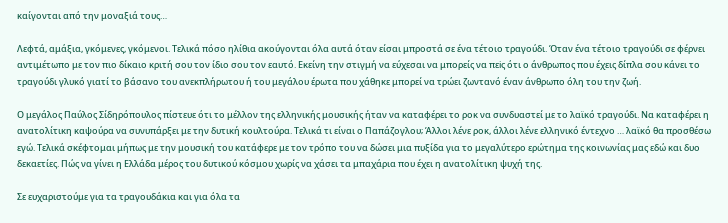καίγονται από την μοναξιά τους…

Λεφτά, αμάξια, γκόμενες, γκόμενοι. Τελικά πόσο ηλίθια ακούγονται όλα αυτά όταν είσαι μπροστά σε ένα τέτοιο τραγούδι. Όταν ένα τέτοιο τραγούδι σε φέρνει αντιμέτωπο με τον πιο δίκαιο κριτή σου τον ίδιο σου τον εαυτό. Εκείνη την στιγμή να εύχεσαι να μπορείς να πεiς ότι ο άνθρωπος που έχεις δίπλα σου κάνει το τραγούδι γλυκό γιατί το βάσανο του ανεκπλήρωτου ή του μεγάλου έρωτα που χάθηκε μπορεί να τρώει ζωντανό έναν άνθρωπο όλη του την ζωή.

Ο μεγάλος Παύλος Σίδηρόπουλος πίστευε ότι το μέλλον της ελληνικής μουσικής ήταν να καταφέρει το ροκ να συνδυαστεί με το λαϊκό τραγούδι. Να καταφέρει η ανατολίτικη καψούρα να συνυπάρξει με την δυτική κουλτούρα. Τελικά τι είναι ο Παπάζογλου; Άλλοι λένε ροκ, άλλοι λένε ελληνικό έντεχνο … λαϊκό θα προσθέσω εγώ. Τελικά σκέφτομαι μήπως με την μουσική του κατάφερε με τον τρόπο του να δώσει μια πυξίδα για το μεγαλύτερο ερώτημα της κοινωνίας μας εδώ και δυο δεκαετίες. Πώς να γίνει η Ελλάδα μέρος του δυτικού κόσμου χωρίς να χάσει τα μπαχάρια που έχει η ανατολίτικη ψυχή της.

Σε ευχαριστούμε για τα τραγουδάκια και για όλα τα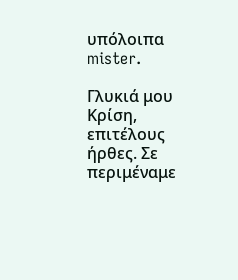υπόλοιπα mister.

Γλυκιά μου Κρίση, επιτέλους ήρθες. Σε περιμέναμε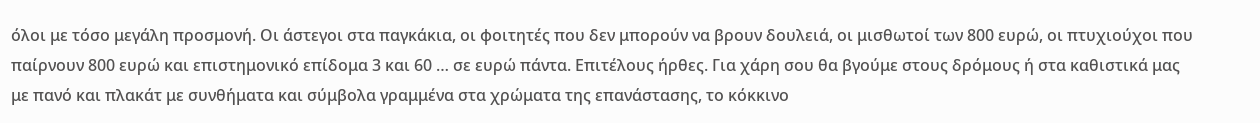όλοι με τόσο μεγάλη προσμονή. Οι άστεγοι στα παγκάκια, οι φοιτητές που δεν μπορούν να βρουν δουλειά, οι μισθωτοί των 800 ευρώ, οι πτυχιούχοι που παίρνουν 800 ευρώ και επιστημονικό επίδομα 3 και 60 … σε ευρώ πάντα. Επιτέλους ήρθες. Για χάρη σου θα βγούμε στους δρόμους ή στα καθιστικά μας με πανό και πλακάτ με συνθήματα και σύμβολα γραμμένα στα χρώματα της επανάστασης, το κόκκινο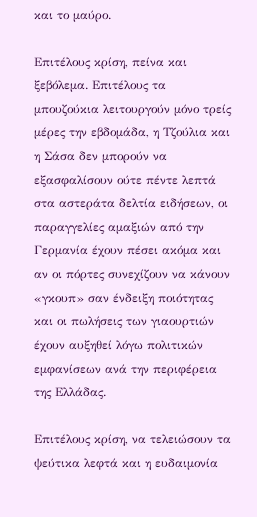και το μαύρο.

Επιτέλους κρίση, πείνα και ξεβόλεμα. Επιτέλους τα μπουζούκια λειτουργούν μόνο τρείς μέρες την εβδομάδα, η Τζούλια και η Σάσα δεν μπορούν να εξασφαλίσουν ούτε πέντε λεπτά στα αστεράτα δελτία ειδήσεων, οι παραγγελίες αμαξιών από την Γερμανία έχουν πέσει ακόμα και αν οι πόρτες συνεχίζουν να κάνουν «γκουπ» σαν ένδειξη ποιότητας και οι πωλήσεις των γιαουρτιών έχουν αυξηθεί λόγω πολιτικών εμφανίσεων ανά την περιφέρεια της Ελλάδας.

Επιτέλους κρίση, να τελειώσουν τα ψεύτικα λεφτά και η ευδαιμονία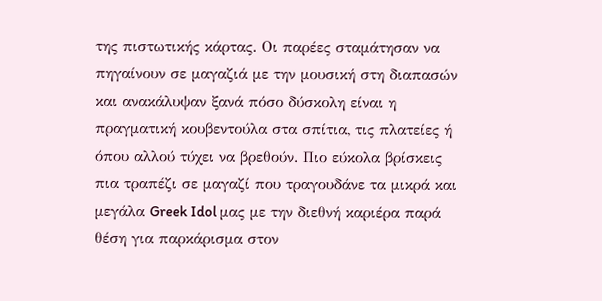της πιστωτικής κάρτας. Οι παρέες σταμάτησαν να πηγαίνουν σε μαγαζιά με την μουσική στη διαπασών και ανακάλυψαν ξανά πόσο δύσκολη είναι η πραγματική κουβεντούλα στα σπίτια, τις πλατείες ή όπου αλλού τύχει να βρεθούν. Πιο εύκολα βρίσκεις πια τραπέζι σε μαγαζί που τραγουδάνε τα μικρά και μεγάλα Greek Idol μας με την διεθνή καριέρα παρά θέση για παρκάρισμα στον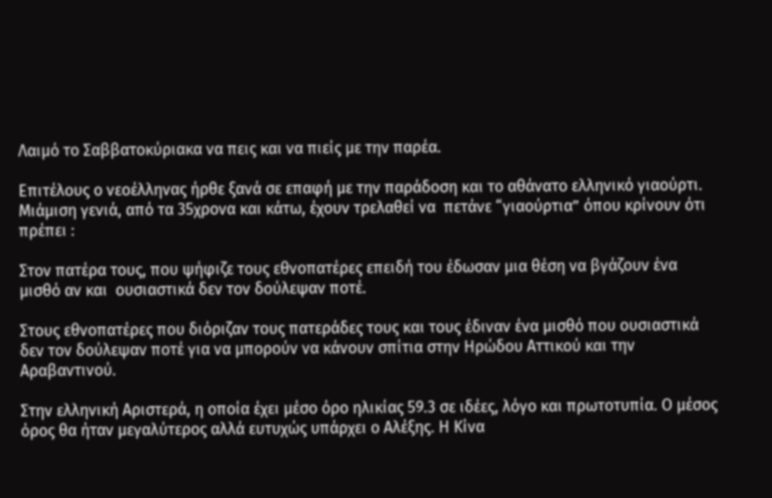Λαιμό το Σαββατοκύριακα να πεις και να πιείς με την παρέα.

Επιτέλους ο νεοέλληνας ήρθε ξανά σε επαφή με την παράδοση και το αθάνατο ελληνικό γιαούρτι. Μιάμιση γενιά, από τα 35χρονα και κάτω, έχουν τρελαθεί να  πετάνε “γιαούρτια” όπου κρίνουν ότι πρέπει :

Στον πατέρα τους, που ψήφιζε τους εθνοπατέρες επειδή του έδωσαν μια θέση να βγάζουν ένα μισθό αν και  ουσιαστικά δεν τον δούλεψαν ποτέ.

Στους εθνοπατέρες που διόριζαν τους πατεράδες τους και τους έδιναν ένα μισθό που ουσιαστικά δεν τον δούλεψαν ποτέ για να μπορούν να κάνουν σπίτια στην Ηρώδου Αττικού και την Αραβαντινού.

Στην ελληνική Αριστερά, η οποία έχει μέσο όρο ηλικίας 59.3 σε ιδέες, λόγο και πρωτοτυπία. Ο μέσος όρος θα ήταν μεγαλύτερος αλλά ευτυχώς υπάρχει ο Αλέξης. Η Κίνα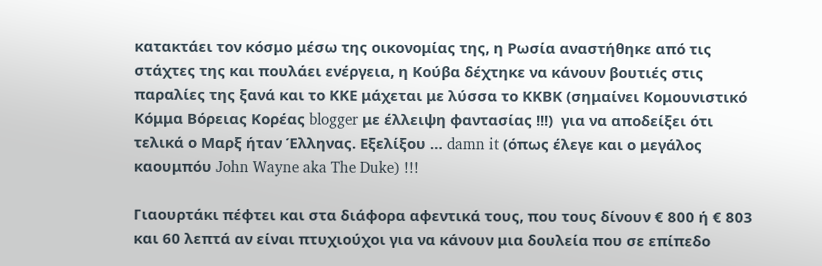κατακτάει τον κόσμο μέσω της οικονομίας της, η Ρωσία αναστήθηκε από τις στάχτες της και πουλάει ενέργεια, η Κούβα δέχτηκε να κάνουν βουτιές στις παραλίες της ξανά και το ΚΚΕ μάχεται με λύσσα το ΚΚΒΚ (σημαίνει Κομουνιστικό Κόμμα Βόρειας Κορέας blogger με έλλειψη φαντασίας !!!)  για να αποδείξει ότι τελικά ο Μαρξ ήταν Έλληνας. Εξελίξου … damn it (όπως έλεγε και ο μεγάλος καουμπόυ John Wayne aka The Duke) !!!

Γιαουρτάκι πέφτει και στα διάφορα αφεντικά τους, που τους δίνουν € 800 ή € 803 και 60 λεπτά αν είναι πτυχιούχοι για να κάνουν μια δουλεία που σε επίπεδο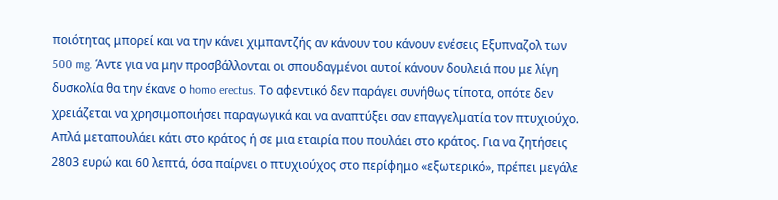ποιότητας μπορεί και να την κάνει χιμπαντζής αν κάνουν του κάνουν ενέσεις Εξυπναζολ των 500 mg. Άντε για να μην προσβάλλονται οι σπουδαγμένοι αυτοί κάνουν δουλειά που με λίγη δυσκολία θα την έκανε ο homo erectus. Το αφεντικό δεν παράγει συνήθως τίποτα, οπότε δεν χρειάζεται να χρησιμοποιήσει παραγωγικά και να αναπτύξει σαν επαγγελματία τον πτυχιούχο. Απλά μεταπουλάει κάτι στο κράτος ή σε μια εταιρία που πουλάει στο κράτος. Για να ζητήσεις  2803 ευρώ και 60 λεπτά, όσα παίρνει ο πτυχιούχος στο περίφημο «εξωτερικό», πρέπει μεγάλε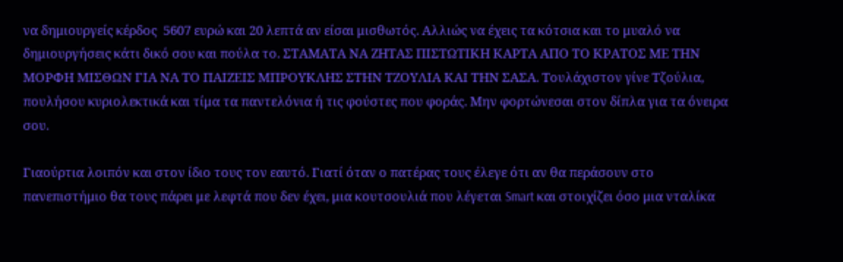να δημιουργείς κέρδος  5607 ευρώ και 20 λεπτά αν είσαι μισθωτός. Αλλιώς να έχεις τα κότσια και το μυαλό να δημιουργήσεις κάτι δικό σου και πούλα το. ΣΤΑΜΑΤΑ ΝΑ ΖΗΤΑΣ ΠΙΣΤΩΤΙΚΗ ΚΑΡΤΑ ΑΠΟ ΤΟ ΚΡΑΤΟΣ ΜΕ ΤΗΝ ΜΟΡΦΗ ΜΙΣΘΩΝ ΓΙΑ ΝΑ ΤΟ ΠΑΙΖΕΙΣ ΜΠΡΟΥΚΛΗΣ ΣΤΗΝ ΤΖΟΥΛΙΑ ΚΑΙ ΤΗΝ ΣΑΣΑ. Τουλάχιστον γίνε Τζούλια, πουλήσου κυριολεκτικά και τίμα τα παντελόνια ή τις φούστες που φοράς. Μην φορτώνεσαι στον δίπλα για τα όνειρα σου.

Γιαούρτια λοιπόν και στον ίδιο τους τον εαυτό. Γιατί όταν ο πατέρας τους έλεγε ότι αν θα περάσουν στο πανεπιστήμιο θα τους πάρει με λεφτά που δεν έχει, μια κουτσουλιά που λέγεται Smart και στοιχίζει όσο μια νταλίκα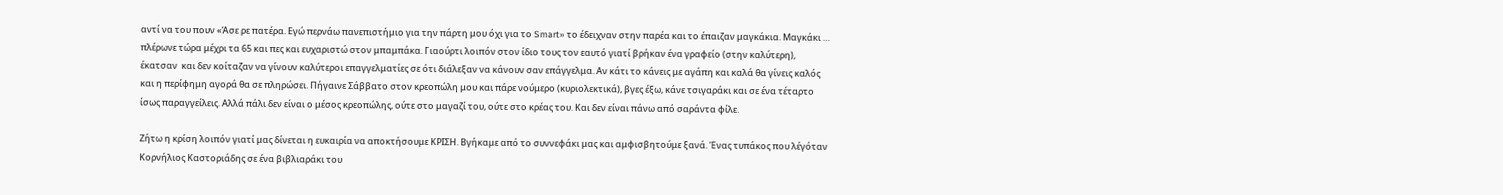αντί να του πουν «Άσε ρε πατέρα. Εγώ περνάω πανεπιστήμιο για την πάρτη μου όχι για το Smart» το έδειχναν στην παρέα και το έπαιζαν μαγκάκια. Μαγκάκι … πλέρωνε τώρα μέχρι τα 65 και πες και ευχαριστώ στον μπαμπάκα. Γιαούρτι λοιπόν στον ίδιο τους τον εαυτό γιατί βρήκαν ένα γραφείο (στην καλύτερη), έκατσαν  και δεν κοίταζαν να γίνουν καλύτεροι επαγγελματίες σε ότι διάλεξαν να κάνουν σαν επάγγελμα. Αν κάτι το κάνεις με αγάπη και καλά θα γίνεις καλός και η περίφημη αγορά θα σε πληρώσει. Πήγαινε Σάββατο στον κρεοπώλη μου και πάρε νούμερο (κυριολεκτικά), βγες έξω, κάνε τσιγαράκι και σε ένα τέταρτο ίσως παραγγείλεις. Αλλά πάλι δεν είναι ο μέσος κρεοπώλης, ούτε στο μαγαζί του, ούτε στο κρέας του. Και δεν είναι πάνω από σαράντα φίλε.

Ζήτω η κρίση λοιπόν γιατί μας δίνεται η ευκαιρία να αποκτήσουμε ΚΡΙΣΗ. Βγήκαμε από το συννεφάκι μας και αμφισβητούμε ξανά. Ένας τυπάκος που λέγόταν Κορνήλιος Καστοριάδης σε ένα βιβλιαράκι του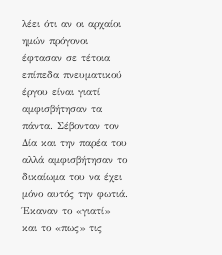λέει ότι αν οι αρχαίοι ημών πρόγονοι έφτασαν σε τέτοια επίπεδα πνευματικού έργου είναι γιατί αμφισβήτησαν τα πάντα. Σέβονταν τον Δία και την παρέα του αλλά αμφισβήτησαν το δικαίωμα του να έχει μόνο αυτός την φωτιά. Έκαναν το «γιατί» και το «πως» τις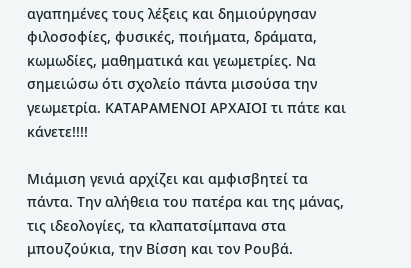αγαπημένες τους λέξεις και δημιούργησαν φιλοσοφίες, φυσικές, ποιήματα, δράματα, κωμωδίες, μαθηματικά και γεωμετρίες. Να σημειώσω ότι σχολείο πάντα μισούσα την γεωμετρία. ΚΑΤΑΡΑΜΕΝΟΙ ΑΡΧΑΙΟΙ τι πάτε και κάνετε!!!!

Μιάμιση γενιά αρχίζει και αμφισβητεί τα πάντα. Την αλήθεια του πατέρα και της μάνας, τις ιδεολογίες, τα κλαπατσίμπανα στα μπουζούκια, την Βίσση και τον Ρουβά.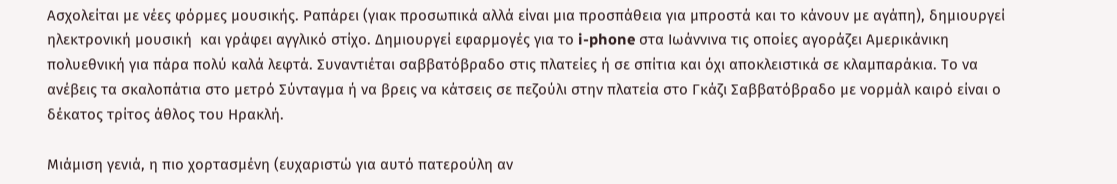Ασχολείται με νέες φόρμες μουσικής. Ραπάρει (γιακ προσωπικά αλλά είναι μια προσπάθεια για μπροστά και το κάνουν με αγάπη), δημιουργεί ηλεκτρονική μουσική  και γράφει αγγλικό στίχο. Δημιουργεί εφαρμογές για το i-phone στα Ιωάννινα τις οποίες αγοράζει Αμερικάνικη πολυεθνική για πάρα πολύ καλά λεφτά. Συναντιέται σαββατόβραδο στις πλατείες ή σε σπίτια και όχι αποκλειστικά σε κλαμπαράκια. Το να ανέβεις τα σκαλοπάτια στο μετρό Σύνταγμα ή να βρεις να κάτσεις σε πεζούλι στην πλατεία στο Γκάζι Σαββατόβραδο με νορμάλ καιρό είναι ο δέκατος τρίτος άθλος του Ηρακλή.

Μιάμιση γενιά, η πιο χορτασμένη (ευχαριστώ για αυτό πατερούλη αν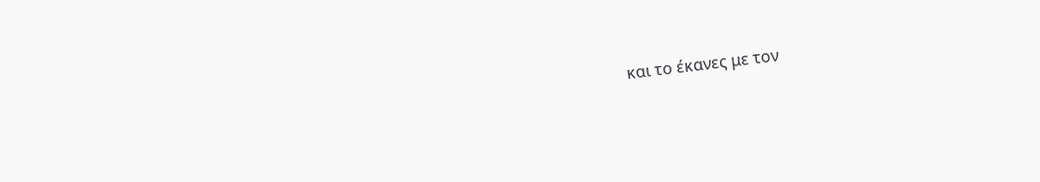και το έκανες με τον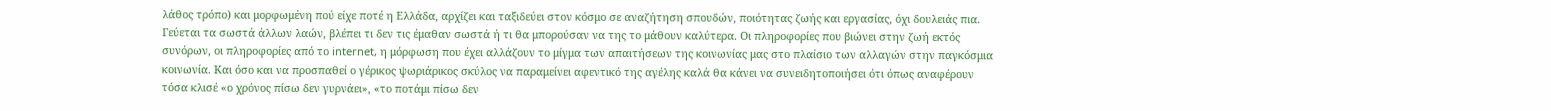λάθος τρόπο) και μορφωμένη πού είχε ποτέ η Ελλάδα, αρχίζει και ταξιδεύει στον κόσμο σε αναζήτηση σπουδών, ποιότητας ζωής και εργασίας, όχι δουλειάς πια. Γεύεται τα σωστά άλλων λαών, βλέπει τι δεν τις έμαθαν σωστά ή τι θα μπορούσαν να της το μάθουν καλύτερα. Οι πληροφορίες που βιώνει στην ζωή εκτός συνόρων, οι πληροφορίες από το internet, η μόρφωση που έχει αλλάζουν το μίγμα των απαιτήσεων της κοινωνίας μας στο πλαίσιο των αλλαγών στην παγκόσμια κοινωνία. Και όσο και να προσπαθεί ο γέρικος ψωριάρικος σκύλος να παραμείνει αφεντικό της αγέλης καλά θα κάνει να συνειδητοποιήσει ότι όπως αναφέρουν τόσα κλισέ «ο χρόνος πίσω δεν γυρνάει», «το ποτάμι πίσω δεν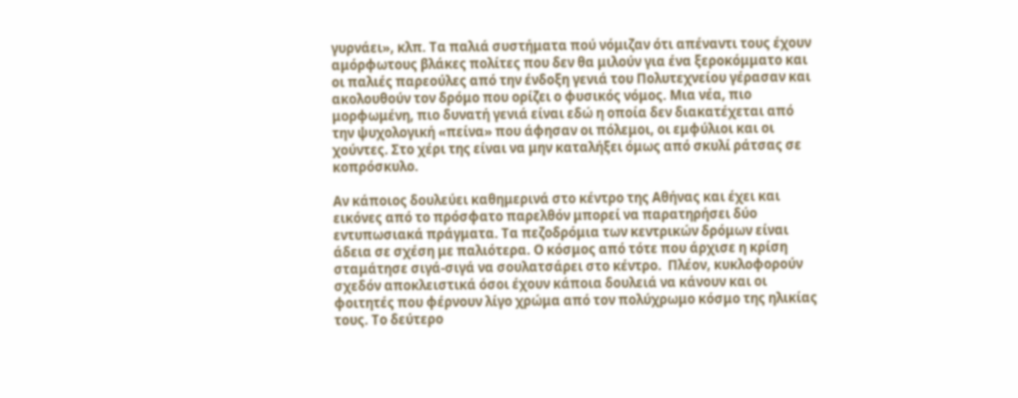γυρνάει», κλπ. Τα παλιά συστήματα πού νόμιζαν ότι απέναντι τους έχουν αμόρφωτους βλάκες πολίτες που δεν θα μιλούν για ένα ξεροκόμματο και οι παλιές παρεούλες από την ένδοξη γενιά του Πολυτεχνείου γέρασαν και ακολουθούν τον δρόμο που ορίζει ο φυσικός νόμος. Μια νέα, πιο μορφωμένη, πιο δυνατή γενιά είναι εδώ η οποία δεν διακατέχεται από την ψυχολογική «πείνα» που άφησαν οι πόλεμοι, οι εμφύλιοι και οι χούντες. Στο χέρι της είναι να μην καταλήξει όμως από σκυλί ράτσας σε κοπρόσκυλο.

Αν κάποιος δουλεύει καθημερινά στο κέντρο της Αθήνας και έχει και εικόνες από το πρόσφατο παρελθόν μπορεί να παρατηρήσει δύο εντυπωσιακά πράγματα. Τα πεζοδρόμια των κεντρικών δρόμων είναι άδεια σε σχέση με παλιότερα. Ο κόσμος από τότε που άρχισε η κρίση σταμάτησε σιγά-σιγά να σουλατσάρει στο κέντρο.  Πλέον, κυκλοφορούν σχεδόν αποκλειστικά όσοι έχουν κάποια δουλειά να κάνουν και οι φοιτητές που φέρνουν λίγο χρώμα από τον πολύχρωμο κόσμο της ηλικίας τους. Το δεύτερο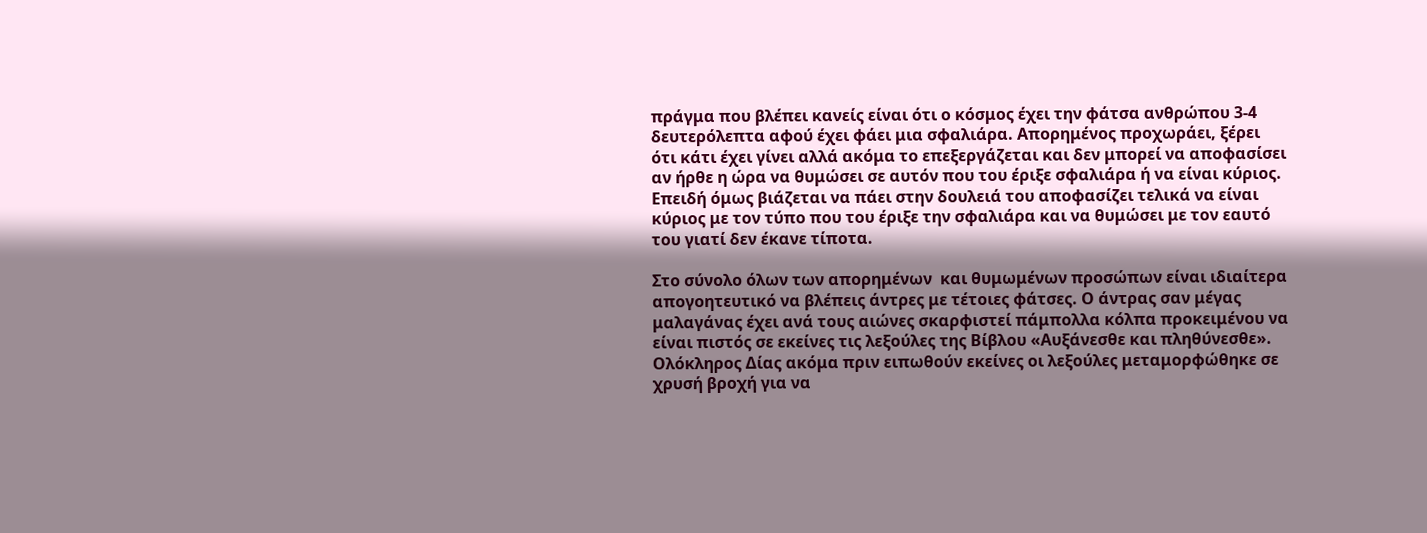πράγμα που βλέπει κανείς είναι ότι ο κόσμος έχει την φάτσα ανθρώπου 3-4 δευτερόλεπτα αφού έχει φάει μια σφαλιάρα. Απορημένος προχωράει, ξέρει ότι κάτι έχει γίνει αλλά ακόμα το επεξεργάζεται και δεν μπορεί να αποφασίσει αν ήρθε η ώρα να θυμώσει σε αυτόν που του έριξε σφαλιάρα ή να είναι κύριος. Επειδή όμως βιάζεται να πάει στην δουλειά του αποφασίζει τελικά να είναι κύριος με τον τύπο που του έριξε την σφαλιάρα και να θυμώσει με τον εαυτό του γιατί δεν έκανε τίποτα.

Στο σύνολο όλων των απορημένων  και θυμωμένων προσώπων είναι ιδιαίτερα απογοητευτικό να βλέπεις άντρες με τέτοιες φάτσες. Ο άντρας σαν μέγας μαλαγάνας έχει ανά τους αιώνες σκαρφιστεί πάμπολλα κόλπα προκειμένου να είναι πιστός σε εκείνες τις λεξούλες της Βίβλου «Αυξάνεσθε και πληθύνεσθε». Ολόκληρος Δίας ακόμα πριν ειπωθούν εκείνες οι λεξούλες μεταμορφώθηκε σε χρυσή βροχή για να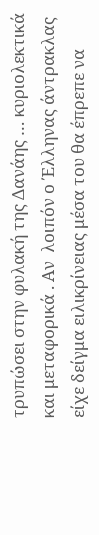τρυπώσει στην φυλακή της Δανάης … κυριολεκτικά και μεταφορικά . Αν  λοιπόν ο Έλληνας άντρακλας είχε δείγμα ειλικρίνειας μέσα του θα έπρεπε να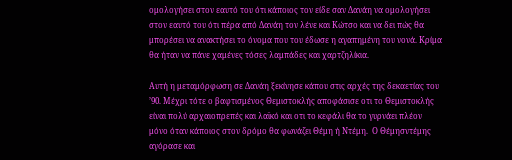ομολογήσει στον εαυτό του ότι κάποιος τον είδε σαν Δανάη να ομολογήσει στον εαυτό του ότι πέρα από Δανάη τον λένε και Κώτσο και να δει πώς θα μπορέσει να ανακτήσει το όνομα που του έδωσε η αγαπημένη του νονά. Κρίμα θα ήταν να πάνε χαμένες τόσες λαμπάδες και χαρτζηλίκια.

Αυτή η μεταμόρφωση σε Δανάη ξεκίνησε κάπου στις αρχές της δεκαετίας του ’90. Μέχρι τότε ο βαφτισμένος Θεμιστοκλής αποφάσισε οτι το Θεμιστοκλής είναι πολύ αρχαιοπρεπές και λαϊκό και οτι το κεφάλι θα το γυρνάει πλέον μόνο όταν κάποιος στον δρόμο θα φωνάζει Θέμη ή Ντέμη.  Ο Θέμησντέμης αγόρασε και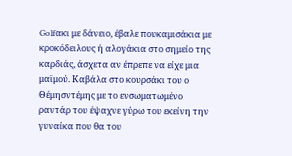Golfακι με δάνειο, έβαλε πουκαμισάκια με κροκόδειλους ή αλογάκια στο σημείο της καρδιάς, άσχετα αν έπρεπε να είχε μια μαϊμού. Καβάλα στο κουρσάκι του ο Θέμησντέμης με το ενσωματωμένο ραντάρ του έψαχνε γύρω του εκείνη την γυναίκα που θα του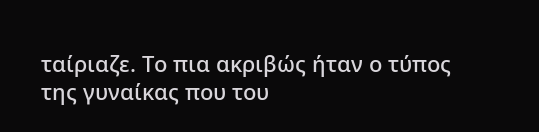ταίριαζε. Το πια ακριβώς ήταν ο τύπος της γυναίκας που του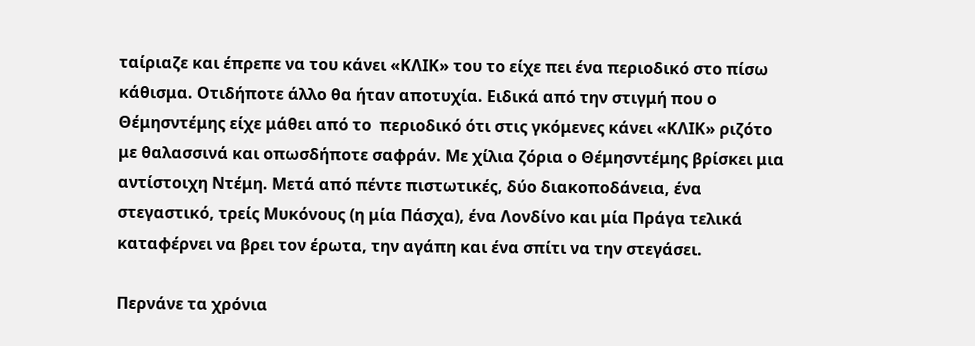ταίριαζε και έπρεπε να του κάνει «ΚΛΙΚ» του το είχε πει ένα περιοδικό στο πίσω κάθισμα. Οτιδήποτε άλλο θα ήταν αποτυχία. Ειδικά από την στιγμή που ο Θέμησντέμης είχε μάθει από το  περιοδικό ότι στις γκόμενες κάνει «ΚΛΙΚ» ριζότο με θαλασσινά και οπωσδήποτε σαφράν. Με χίλια ζόρια ο Θέμησντέμης βρίσκει μια αντίστοιχη Ντέμη. Μετά από πέντε πιστωτικές, δύο διακοποδάνεια, ένα στεγαστικό, τρείς Μυκόνους (η μία Πάσχα), ένα Λονδίνο και μία Πράγα τελικά καταφέρνει να βρει τον έρωτα, την αγάπη και ένα σπίτι να την στεγάσει.

Περνάνε τα χρόνια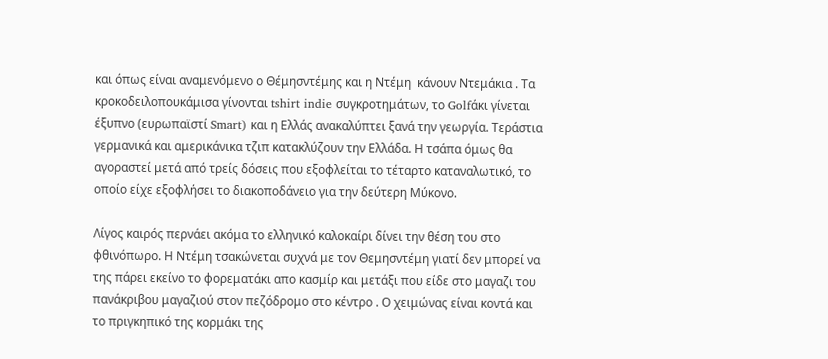και όπως είναι αναμενόμενο ο Θέμησντέμης και η Ντέμη  κάνουν Ντεμάκια . Τα κροκοδειλοπουκάμισα γίνονται tshirt indie συγκροτημάτων, το Golfάκι γίνεται έξυπνο (ευρωπαϊστί Smart) και η Ελλάς ανακαλύπτει ξανά την γεωργία. Τεράστια γερμανικά και αμερικάνικα τζιπ κατακλύζουν την Ελλάδα. Η τσάπα όμως θα αγοραστεί μετά από τρείς δόσεις που εξοφλείται το τέταρτο καταναλωτικό, το οποίο είχε εξοφλήσει το διακοποδάνειο για την δεύτερη Μύκονο.

Λίγος καιρός περνάει ακόμα το ελληνικό καλοκαίρι δίνει την θέση του στο φθινόπωρο. Η Ντέμη τσακώνεται συχνά με τον Θεμησντέμη γιατί δεν μπορεί να της πάρει εκείνο το φορεματάκι απο κασμίρ και μετάξι που είδε στο μαγαζι του πανάκριβου μαγαζιού στον πεζόδρομο στο κέντρο . Ο χειμώνας είναι κοντά και το πριγκηπικό της κορμάκι της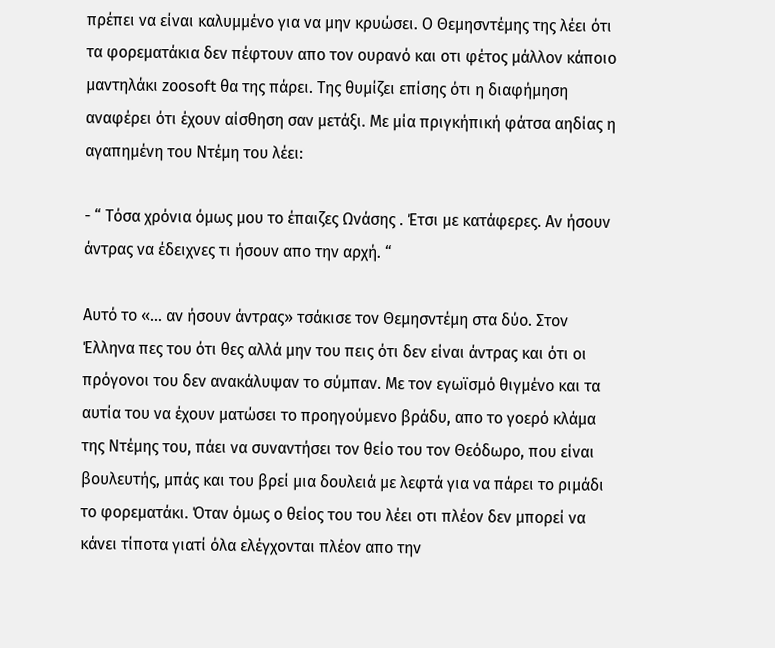πρέπει να είναι καλυμμένο για να μην κρυώσει. Ο Θεμησντέμης της λέει ότι τα φορεματάκια δεν πέφτουν απο τον ουρανό και οτι φέτος μάλλον κάποιο μαντηλάκι zοοsoft θα της πάρει. Της θυμίζει επίσης ότι η διαφήμηση αναφέρει ότι έχουν αίσθηση σαν μετάξι. Με μία πριγκήπική φάτσα αηδίας η αγαπημένη του Ντέμη του λέει:

- “ Τόσα χρόνια όμως μου το έπαιζες Ωνάσης . Έτσι με κατάφερες. Αν ήσουν άντρας να έδειχνες τι ήσουν απο την αρχή. “

Αυτό το «… αν ήσουν άντρας» τσάκισε τον Θεμησντέμη στα δύο. Στον Έλληνα πες του ότι θες αλλά μην του πεις ότι δεν είναι άντρας και ότι οι πρόγονοι του δεν ανακάλυψαν το σύμπαν. Με τον εγωϊσμό θιγμένο και τα αυτία του να έχουν ματώσει το προηγούμενο βράδυ, απο το γοερό κλάμα της Ντέμης του, πάει να συναντήσει τον θείο του τον Θεόδωρο, που είναι βουλευτής, μπάς και του βρεί μια δουλειά με λεφτά για να πάρει το ριμάδι το φορεματάκι. Όταν όμως ο θείος του του λέει οτι πλέον δεν μπορεί να κάνει τίποτα γιατί όλα ελέγχονται πλέον απο την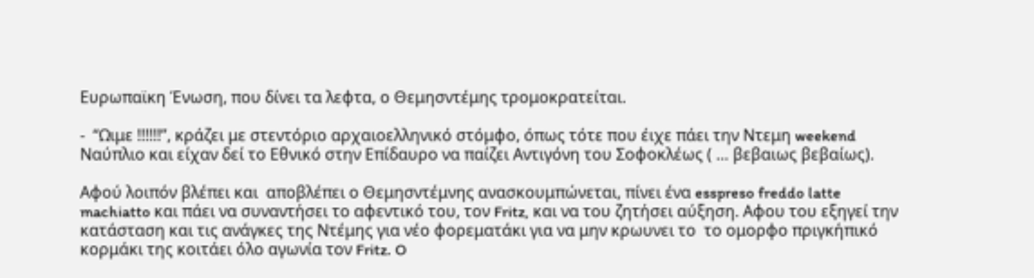Ευρωπαϊκη Ένωση, που δίνει τα λεφτα, ο Θεμησντέμης τρομοκρατείται.

-  “Ωιμε !!!!!!”, κράζει με στεντόριο αρχαιοελληνικό στόμφο, όπως τότε που έιχε πάει την Ντεμη weekend Ναύπλιο και είχαν δεί το Εθνικό στην Επίδαυρο να παίζει Αντιγόνη του Σοφοκλέως ( … βεβαιως βεβαίως).

Αφού λοιπόν βλέπει και  αποβλέπει ο Θεμησντέμνης ανασκουμπώνεται, πίνει ένα esspreso freddo latte machiatto και πάει να συναντήσει το αφεντικό του, τον Fritz, και να του ζητήσει αύξηση. Αφου του εξηγεί την κατάσταση και τις ανάγκες της Ντέμης για νέο φορεματάκι για να μην κρωυνει το  το ομορφο πριγκήπικό κορμάκι της κοιτάει όλο αγωνία τον Fritz. O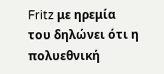Fritz με ηρεμία του δηλώνει ότι η πολυεθνική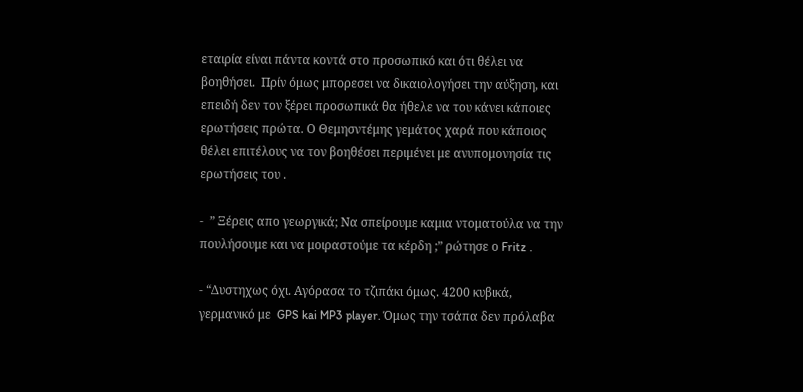εταιρία είναι πάντα κοντά στο προσωπικό και ότι θέλει να βοηθήσει.  Πρίν όμως μπορεσει να δικαιολογήσει την αύξηση, και επειδή δεν τον ξέρει προσωπικά θα ήθελε να του κάνει κάποιες ερωτήσεις πρώτα. Ο Θεμησντέμης γεμάτος χαρά που κάποιος θέλει επιτέλους να τον βοηθέσει περιμένει με ανυπομονησία τις ερωτήσεις του .

-  ” Ξέρεις απο γεωργικά; Να σπείρουμε καμια ντοματούλα να την πουλήσουμε και να μοιραστούμε τα κέρδη ;” ρώτησε ο Fritz .

- “Δυστηχως όχι. Αγόρασα το τζιπάκι όμως. 4200 κυβικά, γερμανικό με  GPS kai MP3 player. Όμως την τσάπα δεν πρόλαβα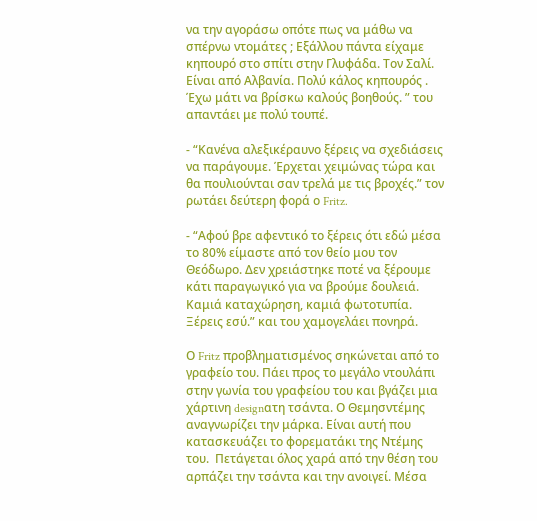να την αγοράσω οπότε πως να μάθω να σπέρνω ντομάτες ; Εξάλλου πάντα είχαμε κηπουρό στο σπίτι στην Γλυφάδα. Τον Σαλί. Είναι από Αλβανία. Πολύ κάλος κηπουρός . Έχω μάτι να βρίσκω καλούς βοηθούς. ” του απαντάει με πολύ τουπέ.

- “Κανένα αλεξικέραυνο ξέρεις να σχεδιάσεις να παράγουμε. Έρχεται χειμώνας τώρα και θα πουλιούνται σαν τρελά με τις βροχές.” τον ρωτάει δεύτερη φορά ο Fritz.

- “Αφού βρε αφεντικό το ξέρεις ότι εδώ μέσα το 80% είμαστε από τον θείο μου τον Θεόδωρο. Δεν χρειάστηκε ποτέ να ξέρουμε κάτι παραγωγικό για να βρούμε δουλειά. Καμιά καταχώρηση, καμιά φωτοτυπία. Ξέρεις εσύ.” και του χαμογελάει πονηρά.

Ο Fritz προβληματισμένος σηκώνεται από το γραφείο του. Πάει προς το μεγάλο ντουλάπι στην γωνία του γραφείου του και βγάζει μια χάρτινη designατη τσάντα. Ο Θεμησντέμης αναγνωρίζει την μάρκα. Είναι αυτή που κατασκευάζει το φορεματάκι της Ντέμης του.  Πετάγεται όλος χαρά από την θέση του αρπάζει την τσάντα και την ανοιγεί. Μέσα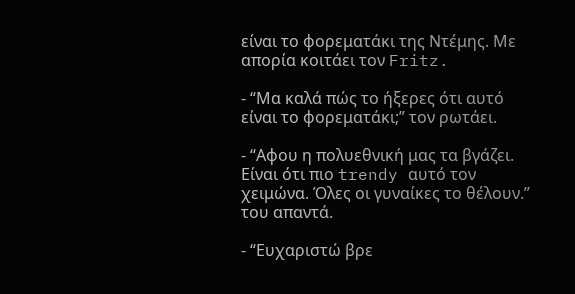είναι το φορεματάκι της Ντέμης. Με απορία κοιτάει τον Fritz.

- “Μα καλά πώς το ήξερες ότι αυτό είναι το φορεματάκι;” τον ρωτάει.

- “Αφου η πολυεθνική μας τα βγάζει. Είναι ότι πιο trendy αυτό τον χειμώνα. Όλες οι γυναίκες το θέλουν.” του απαντά.

- “Ευχαριστώ βρε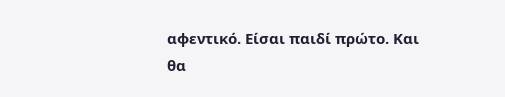αφεντικό. Είσαι παιδί πρώτο. Και θα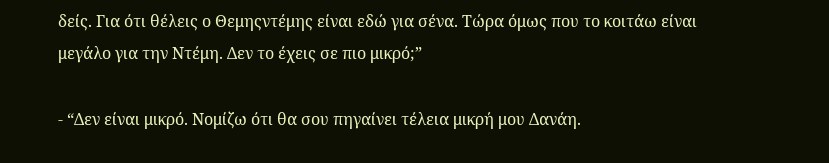δείς. Για ότι θέλεις ο Θεμηςντέμης είναι εδώ για σένα. Τώρα όμως που το κοιτάω είναι μεγάλο για την Ντέμη. Δεν το έχεις σε πιο μικρό;”

- “Δεν είναι μικρό. Νομίζω ότι θα σου πηγαίνει τέλεια μικρή μου Δανάη.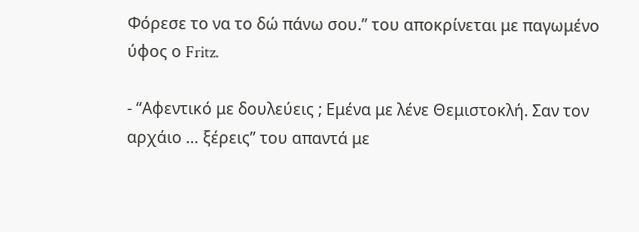Φόρεσε το να το δώ πάνω σου.” του αποκρίνεται με παγωμένο ύφος ο Fritz.

- “Αφεντικό με δουλεύεις ; Εμένα με λένε Θεμιστοκλή. Σαν τον αρχάιο … ξέρεις” του απαντά με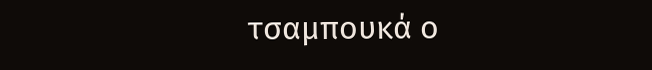τσαμπουκά ο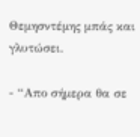Θεμησντέμης μπάς και γλυτώσει.

- “Απο σήμερα θα σε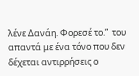λένε Δανάη. Φορεσέ το.”  του απαντά με ένα τόνο που δεν δέχεται αντιρρήσεις ο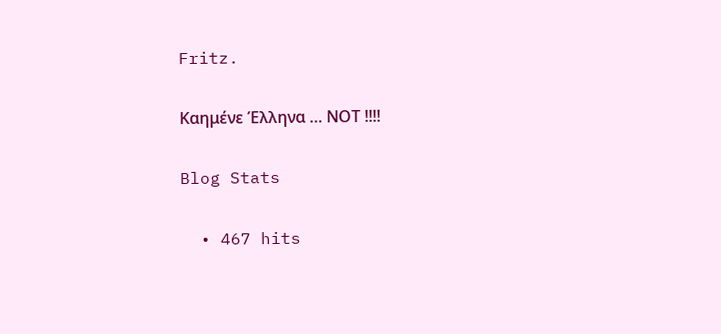Fritz.

Καημένε Έλληνα … ΝΟΤ !!!!

Blog Stats

  • 467 hits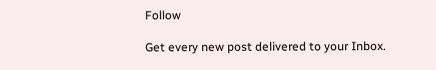Follow

Get every new post delivered to your Inbox.